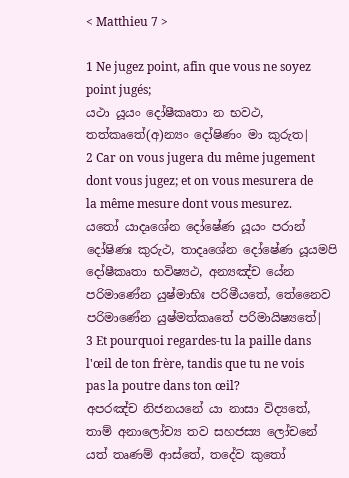< Matthieu 7 >

1 Ne jugez point, afin que vous ne soyez point jugés;
යථා යූයං දෝෂීකෘතා න භවථ, තත්කෘතේ(අ)න්‍යං දෝෂිණං මා කුරුත|
2 Car on vous jugera du même jugement dont vous jugez; et on vous mesurera de la même mesure dont vous mesurez.
යතෝ යාදෘශේන දෝෂේණ යූයං පරාන් දෝෂිණඃ කුරුථ, තාදෘශේන දෝෂේණ යූයමපි දෝෂීකෘතා භවිෂ්‍යථ, අන්‍යඤ්ච යේන පරිමාණේන යුෂ්මාභිඃ පරිමීයතේ, තේනෛව පරිමාණේන යුෂ්මත්කෘතේ පරිමායිෂ්‍යතේ|
3 Et pourquoi regardes-tu la paille dans l'œil de ton frère, tandis que tu ne vois pas la poutre dans ton œil?
අපරඤ්ච නිජනයනේ යා නාසා විද්‍යතේ, තාම් අනාලෝච්‍ය තව සහජස්‍ය ලෝචනේ යත් තෘණම් ආස්තේ, තදේව කුතෝ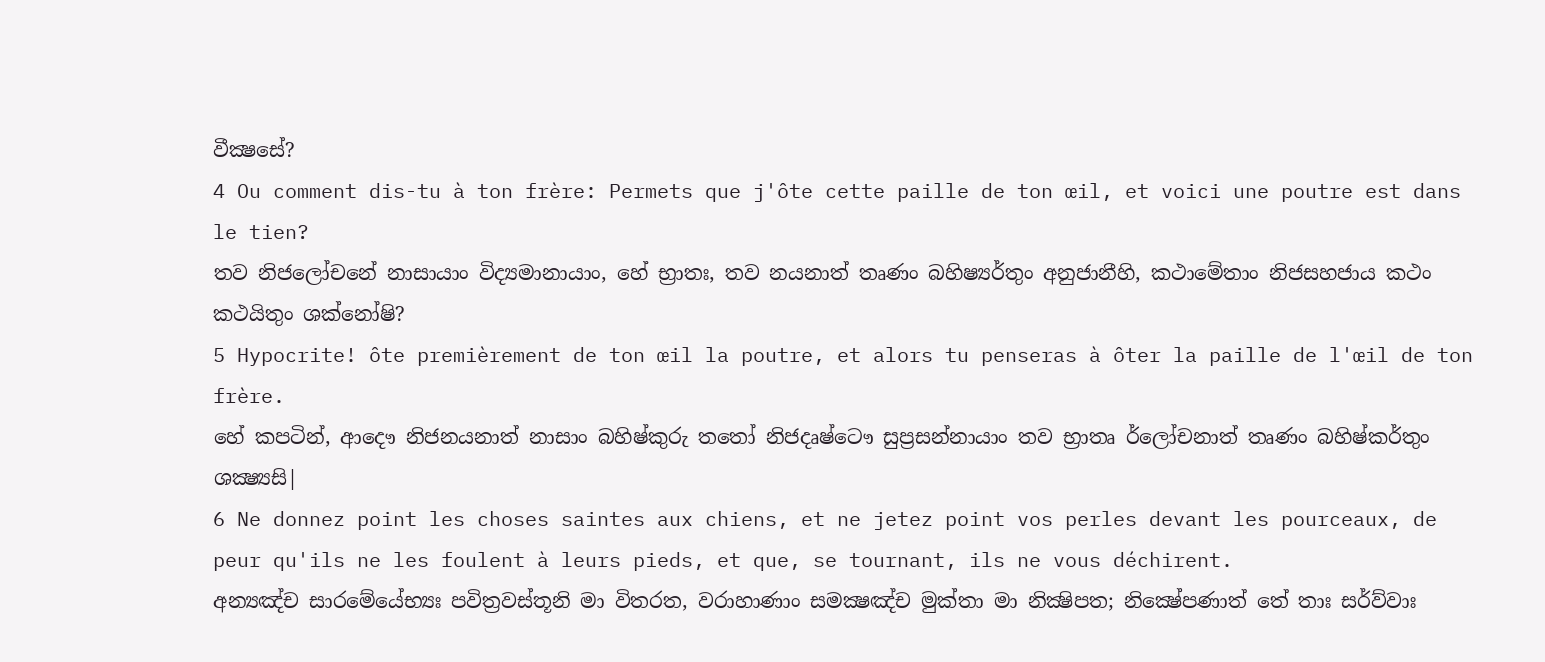වීක්‍ෂසේ?
4 Ou comment dis-tu à ton frère: Permets que j'ôte cette paille de ton œil, et voici une poutre est dans le tien?
තව නිජලෝචනේ නාසායාං විද්‍යමානායාං, හේ භ්‍රාතඃ, තව නයනාත් තෘණං බහිෂ්‍යර්තුං අනුජානීහි, කථාමේතාං නිජසහජාය කථං කථයිතුං ශක්නෝෂි?
5 Hypocrite! ôte premièrement de ton œil la poutre, et alors tu penseras à ôter la paille de l'œil de ton frère.
හේ කපටින්, ආදෞ නිජනයනාත් නාසාං බහිෂ්කුරු තතෝ නිජදෘෂ්ටෞ සුප්‍රසන්නායාං තව භ්‍රාතෘ ර්ලෝචනාත් තෘණං බහිෂ්කර්තුං ශක්‍ෂ්‍යසි|
6 Ne donnez point les choses saintes aux chiens, et ne jetez point vos perles devant les pourceaux, de peur qu'ils ne les foulent à leurs pieds, et que, se tournant, ils ne vous déchirent.
අන්‍යඤ්ච සාරමේයේභ්‍යඃ පවිත්‍රවස්තූනි මා විතරත, වරාහාණාං සමක්‍ෂඤ්ච මුක්තා මා නික්‍ෂිපත; නික්‍ෂේපණාත් තේ තාඃ සර්ව්වාඃ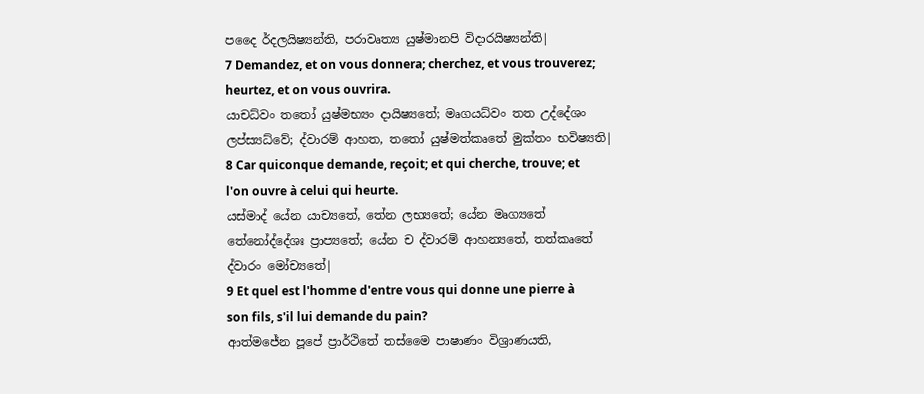පදෛ ර්දලයිෂ්‍යන්ති, පරාවෘත්‍ය යුෂ්මානපි විදාරයිෂ්‍යන්ති|
7 Demandez, et on vous donnera; cherchez, et vous trouverez; heurtez, et on vous ouvrira.
යාචධ්වං තතෝ යුෂ්මභ්‍යං දායිෂ්‍යතේ; මෘගයධ්වං තත උද්දේශං ලප්ස්‍යධ්වේ; ද්වාරම් ආහත, තතෝ යුෂ්මත්කෘතේ මුක්තං භවිෂ්‍යති|
8 Car quiconque demande, reçoit; et qui cherche, trouve; et l'on ouvre à celui qui heurte.
යස්මාද් යේන යාච්‍යතේ, තේන ලභ්‍යතේ; යේන මෘග්‍යතේ තේනෝද්දේශඃ ප්‍රාප්‍යතේ; යේන ච ද්වාරම් ආහන්‍යතේ, තත්කෘතේ ද්වාරං මෝච්‍යතේ|
9 Et quel est l'homme d'entre vous qui donne une pierre à son fils, s'il lui demande du pain?
ආත්මජේන පූපේ ප්‍රාර්ථිතේ තස්මෛ පාෂාණං විශ්‍රාණයති,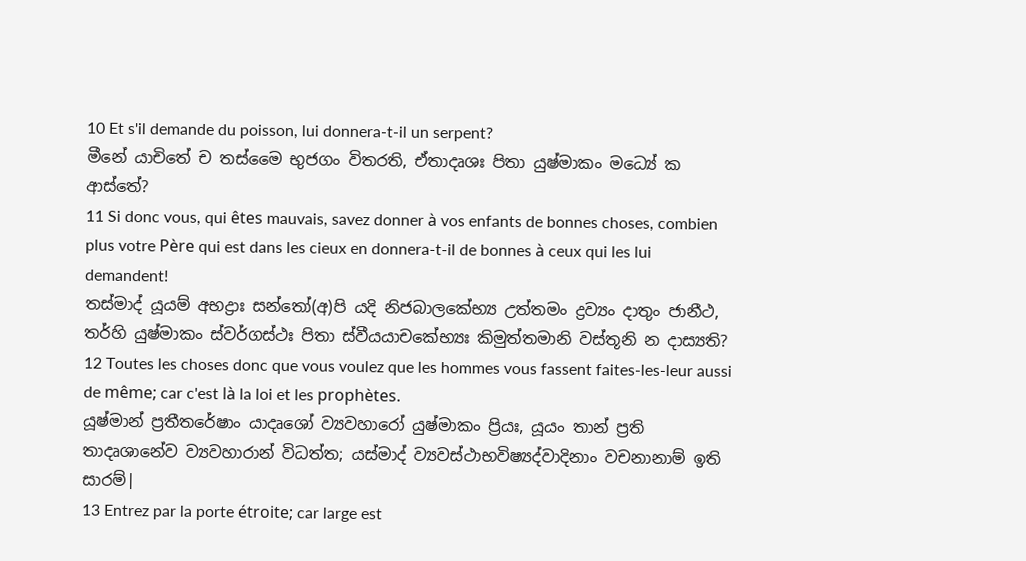10 Et s'il demande du poisson, lui donnera-t-il un serpent?
මීනේ යාචිතේ ච තස්මෛ භුජගං විතරති, ඒතාදෘශඃ පිතා යුෂ්මාකං මධ්‍යේ ක ආස්තේ?
11 Si donc vous, qui êtes mauvais, savez donner à vos enfants de bonnes choses, combien plus votre Père qui est dans les cieux en donnera-t-il de bonnes à ceux qui les lui demandent!
තස්මාද් යූයම් අභද්‍රාඃ සන්තෝ(අ)පි යදි නිජබාලකේභ්‍ය උත්තමං ද්‍රව්‍යං දාතුං ජානීථ, තර්හි යුෂ්මාකං ස්වර්ගස්ථඃ පිතා ස්වීයයාචකේභ්‍යඃ කිමුත්තමානි වස්තූනි න දාස්‍යති?
12 Toutes les choses donc que vous voulez que les hommes vous fassent faites-les-leur aussi de même; car c'est là la loi et les prophètes.
යූෂ්මාන් ප්‍රතීතරේෂාං යාදෘශෝ ව්‍යවහාරෝ යුෂ්මාකං ප්‍රියඃ, යූයං තාන් ප්‍රති තාදෘශානේව ව්‍යවහාරාන් විධත්ත; යස්මාද් ව්‍යවස්ථාභවිෂ්‍යද්වාදිනාං වචනානාම් ඉති සාරම්|
13 Entrez par la porte étroite; car large est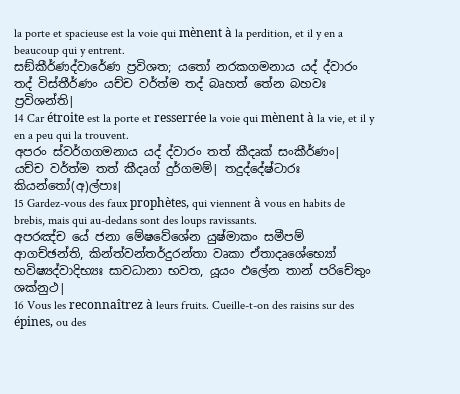la porte et spacieuse est la voie qui mènent à la perdition, et il y en a beaucoup qui y entrent.
සඞ්කීර්ණද්වාරේණ ප්‍රවිශත; යතෝ නරකගමනාය යද් ද්වාරං තද් විස්තීර්ණං යච්ච වර්ත්ම තද් බෘහත් තේන බහවඃ ප්‍රවිශන්ති|
14 Car étroite est la porte et resserrée la voie qui mènent à la vie, et il y en a peu qui la trouvent.
අපරං ස්වර්ගගමනාය යද් ද්වාරං තත් කීදෘක් සංකීර්ණං| යච්ච වර්ත්ම තත් කීදෘග් දුර්ගමම්| තදුද්දේෂ්ටාරඃ කියන්තෝ(අ)ල්පාඃ|
15 Gardez-vous des faux prophètes, qui viennent à vous en habits de brebis, mais qui au-dedans sont des loups ravissants.
අපරඤ්ච යේ ජනා මේෂවේශේන යුෂ්මාකං සමීපම් ආගච්ඡන්ති, කින්ත්වන්තර්දුරන්තා වෘකා ඒතාදෘශේභ්‍යෝ භවිෂ්‍යද්වාදිභ්‍යඃ සාවධානා භවත, යූයං ඵලේන තාන් පරිචේතුං ශක්නුථ|
16 Vous les reconnaîtrez à leurs fruits. Cueille-t-on des raisins sur des épines, ou des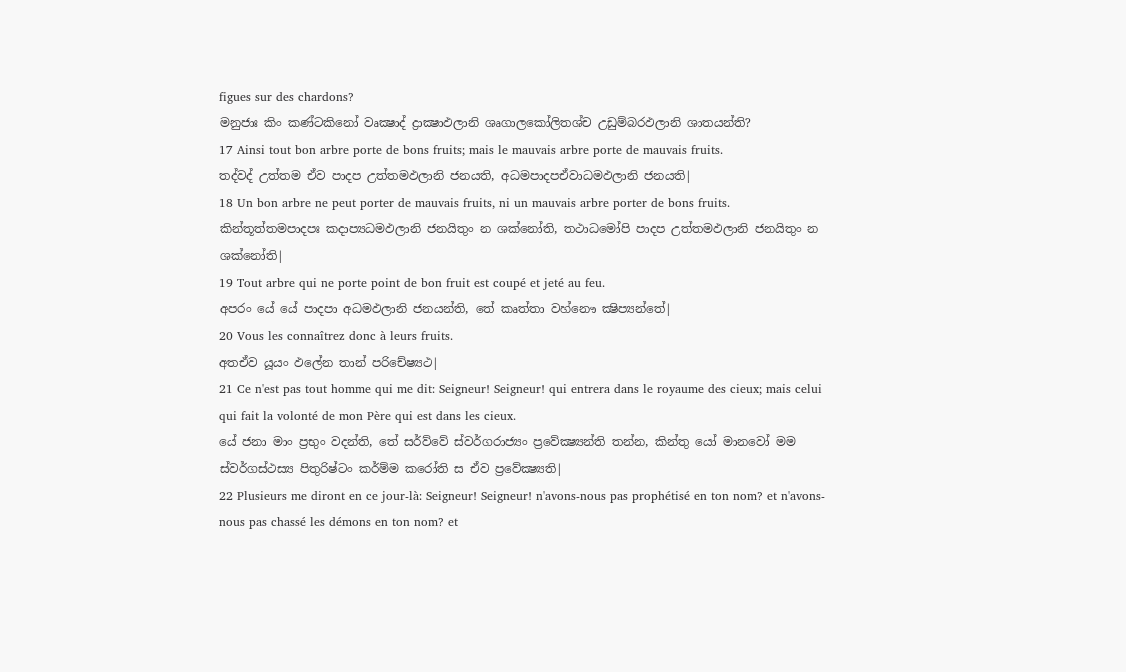figues sur des chardons?
මනුජාඃ කිං කණ්ටකිනෝ වෘක්‍ෂාද් ද්‍රාක්‍ෂාඵලානි ශෘගාලකෝලිතශ්ච උඩුම්බරඵලානි ශාතයන්ති?
17 Ainsi tout bon arbre porte de bons fruits; mais le mauvais arbre porte de mauvais fruits.
තද්වද් උත්තම ඒව පාදප උත්තමඵලානි ජනයති, අධමපාදපඒවාධමඵලානි ජනයති|
18 Un bon arbre ne peut porter de mauvais fruits, ni un mauvais arbre porter de bons fruits.
කින්තූත්තමපාදපඃ කදාප්‍යධමඵලානි ජනයිතුං න ශක්නෝති, තථාධමෝපි පාදප උත්තමඵලානි ජනයිතුං න ශක්නෝති|
19 Tout arbre qui ne porte point de bon fruit est coupé et jeté au feu.
අපරං යේ යේ පාදපා අධමඵලානි ජනයන්ති, තේ කෘත්තා වහ්නෞ ක්‍ෂිප්‍යන්තේ|
20 Vous les connaîtrez donc à leurs fruits.
අතඒව යූයං ඵලේන තාන් පරිචේෂ්‍යථ|
21 Ce n'est pas tout homme qui me dit: Seigneur! Seigneur! qui entrera dans le royaume des cieux; mais celui qui fait la volonté de mon Père qui est dans les cieux.
යේ ජනා මාං ප්‍රභුං වදන්ති, තේ සර්ව්වේ ස්වර්ගරාජ්‍යං ප්‍රවේක්‍ෂ්‍යන්ති තන්න, කින්තු යෝ මානවෝ මම ස්වර්ගස්ථස්‍ය පිතුරිෂ්ටං කර්ම්ම කරෝති ස ඒව ප්‍රවේක්‍ෂ්‍යති|
22 Plusieurs me diront en ce jour-là: Seigneur! Seigneur! n'avons-nous pas prophétisé en ton nom? et n'avons-nous pas chassé les démons en ton nom? et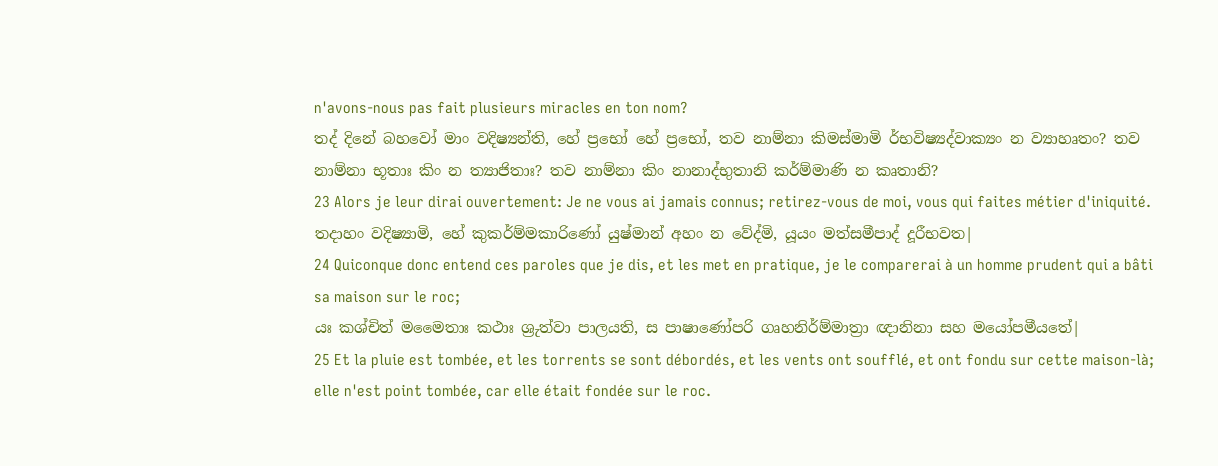n'avons-nous pas fait plusieurs miracles en ton nom?
තද් දිනේ බහවෝ මාං වදිෂ්‍යන්ති, හේ ප්‍රභෝ හේ ප්‍රභෝ, තව නාම්නා කිමස්මාමි ර්භවිෂ්‍යද්වාක්‍යං න ව්‍යාහෘතං? තව නාම්නා භූතාඃ කිං න ත්‍යාජිතාඃ? තව නාම්නා කිං නානාද්භුතානි කර්ම්මාණි න කෘතානි?
23 Alors je leur dirai ouvertement: Je ne vous ai jamais connus; retirez-vous de moi, vous qui faites métier d'iniquité.
තදාහං වදිෂ්‍යාමි, හේ කුකර්ම්මකාරිණෝ යුෂ්මාන් අහං න වේද්මි, යූයං මත්සමීපාද් දූරීභවත|
24 Quiconque donc entend ces paroles que je dis, et les met en pratique, je le comparerai à un homme prudent qui a bâti sa maison sur le roc;
යඃ කශ්චිත් මමෛතාඃ කථාඃ ශ්‍රුත්වා පාලයති, ස පාෂාණෝපරි ගෘහනිර්ම්මාත්‍රා ඥානිනා සහ මයෝපමීයතේ|
25 Et la pluie est tombée, et les torrents se sont débordés, et les vents ont soufflé, et ont fondu sur cette maison-là; elle n'est point tombée, car elle était fondée sur le roc.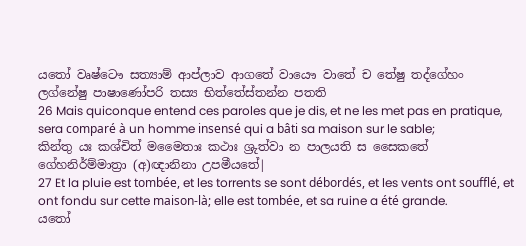යතෝ වෘෂ්ටෞ සත්‍යාම් ආප්ලාව ආගතේ වායෞ වාතේ ච තේෂු තද්ගේහං ලග්නේෂු පාෂාණෝපරි තස්‍ය භිත්තේස්තන්න පතති
26 Mais quiconque entend ces paroles que je dis, et ne les met pas en pratique, sera comparé à un homme insensé qui a bâti sa maison sur le sable;
කින්තු යඃ කශ්චිත් මමෛතාඃ කථාඃ ශ්‍රුත්වා න පාලයති ස සෛකතේ ගේහනිර්ම්මාත්‍රා (අ)ඥානිනා උපමීයතේ|
27 Et la pluie est tombée, et les torrents se sont débordés, et les vents ont soufflé, et ont fondu sur cette maison-là; elle est tombée, et sa ruine a été grande.
යතෝ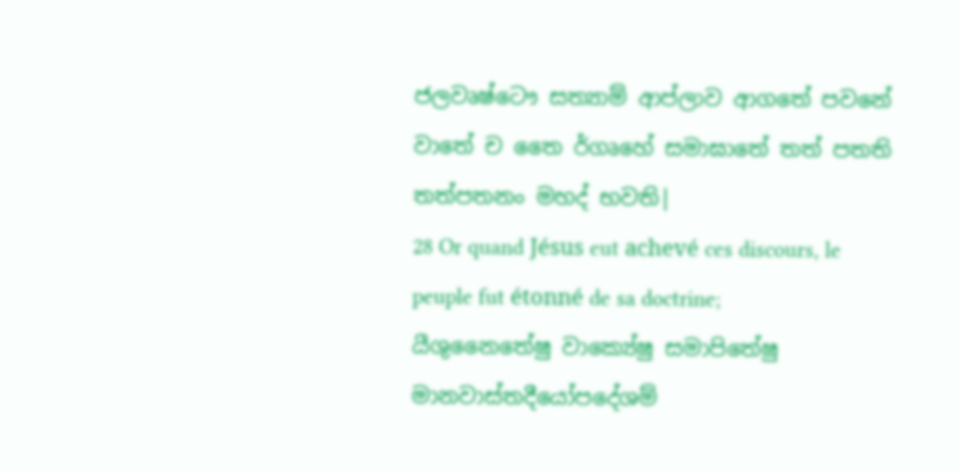ජලවෘෂ්ටෞ සත්‍යාම් ආප්ලාව ආගතේ පවනේ වාතේ ච තෛ ර්ගෘහේ සමාඝාතේ තත් පතති තත්පතනං මහද් භවති|
28 Or quand Jésus eut achevé ces discours, le peuple fut étonné de sa doctrine;
යීශුනෛතේෂු වාක්‍යේෂු සමාපිතේෂු මානවාස්තදීයෝපදේශම්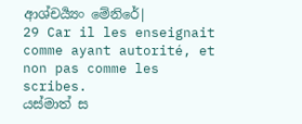ආශ්චර්‍ය්‍යං මේනිරේ|
29 Car il les enseignait comme ayant autorité, et non pas comme les scribes.
යස්මාත් ස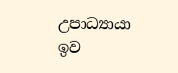උපාධ්‍යායා ඉව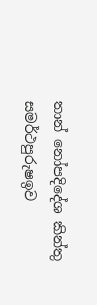තාන් නෝපදිදේශ කින්තු සමර්ථපුරුෂඉව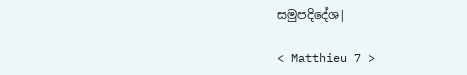සමුපදිදේශ|

< Matthieu 7 >